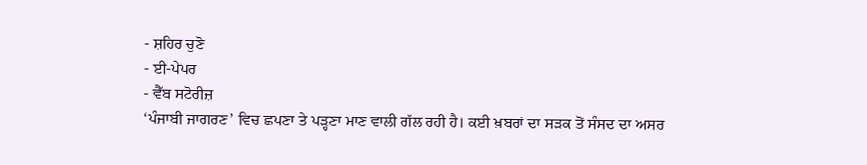- ਸ਼ਹਿਰ ਚੁਣੋ
- ਈ-ਪੇਪਰ
- ਵੈੱਬ ਸਟੋਰੀਜ਼
‘ਪੰਜਾਬੀ ਜਾਗਰਣ’ ਵਿਚ ਛਪਣਾ ਤੇ ਪੜ੍ਹਣਾ ਮਾਣ ਵਾਲੀ ਗੱਲ ਰਹੀ ਹੈ। ਕਈ ਖ਼ਬਰਾਂ ਦਾ ਸੜਕ ਤੋਂ ਸੰਸਦ ਦਾ ਅਸਰ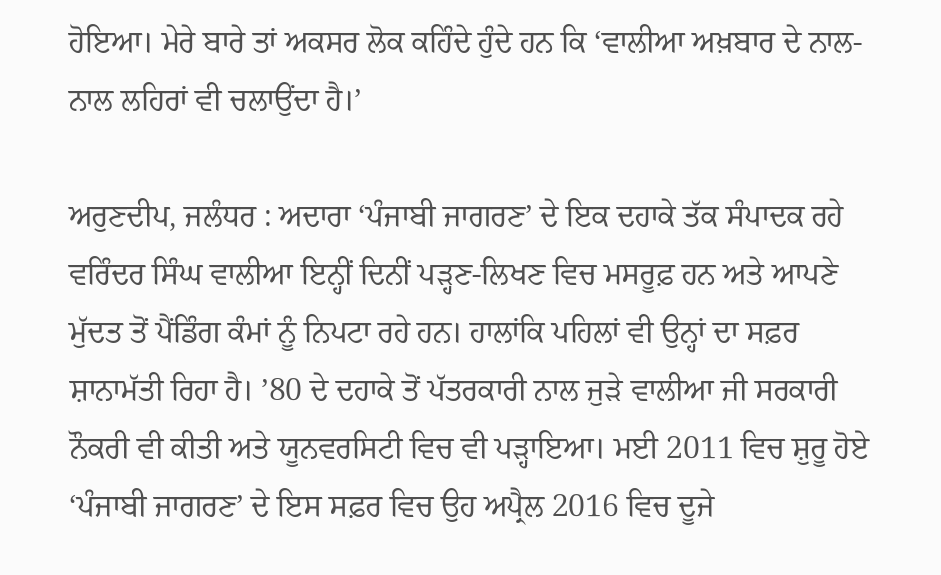ਹੋਇਆ। ਮੇਰੇ ਬਾਰੇ ਤਾਂ ਅਕਸਰ ਲੋਕ ਕਹਿੰਦੇ ਹੁੰਦੇ ਹਨ ਕਿ ‘ਵਾਲੀਆ ਅਖ਼ਬਾਰ ਦੇ ਨਾਲ-ਨਾਲ ਲਹਿਰਾਂ ਵੀ ਚਲਾਉਂਦਾ ਹੈ।’

ਅਰੁਣਦੀਪ, ਜਲੰਧਰ : ਅਦਾਰਾ ‘ਪੰਜਾਬੀ ਜਾਗਰਣ’ ਦੇ ਇਕ ਦਹਾਕੇ ਤੱਕ ਸੰਪਾਦਕ ਰਹੇ ਵਰਿੰਦਰ ਸਿੰਘ ਵਾਲੀਆ ਇਨ੍ਹੀਂ ਦਿਨੀਂ ਪੜ੍ਹਣ-ਲਿਖਣ ਵਿਚ ਮਸਰੂਫ਼ ਹਨ ਅਤੇ ਆਪਣੇ ਮੁੱਦਤ ਤੋਂ ਪੈਂਡਿੰਗ ਕੰਮਾਂ ਨੂੰ ਨਿਪਟਾ ਰਹੇ ਹਨ। ਹਾਲਾਂਕਿ ਪਹਿਲਾਂ ਵੀ ਉਨ੍ਹਾਂ ਦਾ ਸਫ਼ਰ ਸ਼ਾਨਾਮੱਤੀ ਰਿਹਾ ਹੈ। ’80 ਦੇ ਦਹਾਕੇ ਤੋਂ ਪੱਤਰਕਾਰੀ ਨਾਲ ਜੁਡ਼ੇ ਵਾਲੀਆ ਜੀ ਸਰਕਾਰੀ ਨੌਕਰੀ ਵੀ ਕੀਤੀ ਅਤੇ ਯੂਨਵਰਸਿਟੀ ਵਿਚ ਵੀ ਪਡ਼੍ਹਾਇਆ। ਮਈ 2011 ਵਿਚ ਸ਼ੁਰੂ ਹੋਏ ‘ਪੰਜਾਬੀ ਜਾਗਰਣ’ ਦੇ ਇਸ ਸਫ਼ਰ ਵਿਚ ਉਹ ਅਪ੍ਰੈਲ 2016 ਵਿਚ ਦੂਜੇ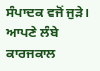ਸੰਪਾਦਕ ਵਜੋਂ ਜੁੜੇ। ਆਪਣੇ ਲੰਬੇ ਕਾਰਜਕਾਲ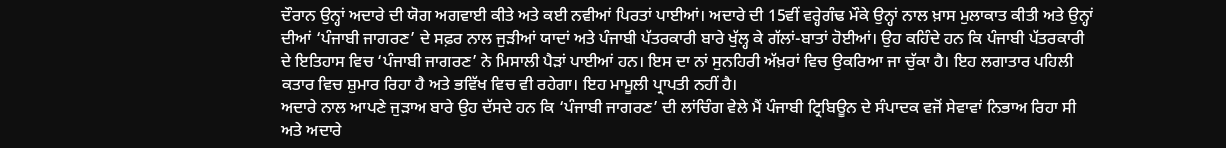ਦੌਰਾਨ ਉਨ੍ਹਾਂ ਅਦਾਰੇ ਦੀ ਯੋਗ ਅਗਵਾਈ ਕੀਤੇ ਅਤੇ ਕਈ ਨਵੀਆਂ ਪਿਰਤਾਂ ਪਾਈਆਂ। ਅਦਾਰੇ ਦੀ 15ਵੀਂ ਵਰ੍ਹੇਗੰਢ ਮੌਕੇ ਉਨ੍ਹਾਂ ਨਾਲ ਖ਼ਾਸ ਮੁਲਾਕਾਤ ਕੀਤੀ ਅਤੇ ਉਨ੍ਹਾਂ ਦੀਆਂ ‘ਪੰਜਾਬੀ ਜਾਗਰਣ’ ਦੇ ਸਫ਼ਰ ਨਾਲ ਜੁੜੀਆਂ ਯਾਦਾਂ ਅਤੇ ਪੰਜਾਬੀ ਪੱਤਰਕਾਰੀ ਬਾਰੇ ਖੁੱਲ੍ਹ ਕੇ ਗੱਲਾਂ-ਬਾਤਾਂ ਹੋਈਆਂ। ਉਹ ਕਹਿੰਦੇ ਹਨ ਕਿ ਪੰਜਾਬੀ ਪੱਤਰਕਾਰੀ ਦੇ ਇਤਿਹਾਸ ਵਿਚ ‘ਪੰਜਾਬੀ ਜਾਗਰਣ’ ਨੇ ਮਿਸਾਲੀ ਪੈੜਾਂ ਪਾਈਆਂ ਹਨ। ਇਸ ਦਾ ਨਾਂ ਸੁਨਹਿਰੀ ਅੱਖ਼ਰਾਂ ਵਿਚ ਉਕਰਿਆ ਜਾ ਚੁੱਕਾ ਹੈ। ਇਹ ਲਗਾਤਾਰ ਪਹਿਲੀ ਕਤਾਰ ਵਿਚ ਸ਼ੁਮਾਰ ਰਿਹਾ ਹੈ ਅਤੇ ਭਵਿੱਖ ਵਿਚ ਵੀ ਰਹੇਗਾ। ਇਹ ਮਾਮੂਲੀ ਪ੍ਰਾਪਤੀ ਨਹੀਂ ਹੈ।
ਅਦਾਰੇ ਨਾਲ ਆਪਣੇ ਜੁੜਾਅ ਬਾਰੇ ਉਹ ਦੱਸਦੇ ਹਨ ਕਿ ‘ਪੰਜਾਬੀ ਜਾਗਰਣ’ ਦੀ ਲਾਂਚਿੰਗ ਵੇਲੇ ਮੈਂ ਪੰਜਾਬੀ ਟ੍ਰਿਬਿਊਨ ਦੇ ਸੰਪਾਦਕ ਵਜੋਂ ਸੇਵਾਵਾਂ ਨਿਭਾਅ ਰਿਹਾ ਸੀ ਅਤੇ ਅਦਾਰੇ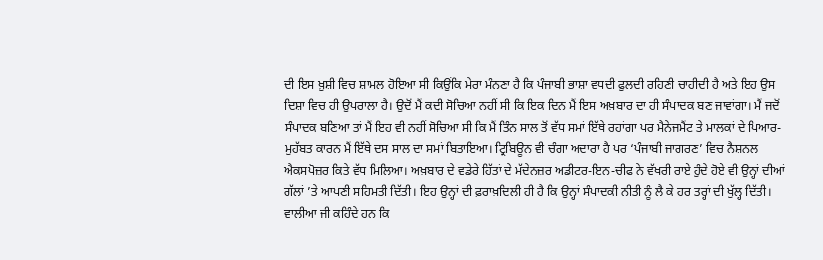ਦੀ ਇਸ ਖ਼ੁਸ਼ੀ ਵਿਚ ਸ਼ਾਮਲ ਹੋਇਆ ਸੀ ਕਿਉਂਕਿ ਮੇਰਾ ਮੰਨਣਾ ਹੈ ਕਿ ਪੰਜਾਬੀ ਭਾਸ਼ਾ ਵਧਦੀ ਫੁਲਦੀ ਰਹਿਣੀ ਚਾਹੀਦੀ ਹੈ ਅਤੇ ਇਹ ਉਸ ਦਿਸ਼ਾ ਵਿਚ ਹੀ ਉਪਰਾਲਾ ਹੈ। ਉਦੋਂ ਮੈਂ ਕਦੀ ਸੋਚਿਆ ਨਹੀਂ ਸੀ ਕਿ ਇਕ ਦਿਨ ਮੈਂ ਇਸ ਅਖ਼ਬਾਰ ਦਾ ਹੀ ਸੰਪਾਦਕ ਬਣ ਜਾਵਾਂਗਾ। ਮੈਂ ਜਦੋਂ ਸੰਪਾਦਕ ਬਣਿਆ ਤਾਂ ਮੈਂ ਇਹ ਵੀ ਨਹੀਂ ਸੋਚਿਆ ਸੀ ਕਿ ਮੈਂ ਤਿੰਨ ਸਾਲ ਤੋਂ ਵੱਧ ਸਮਾਂ ਇੱਥੇ ਰਹਾਂਗਾ ਪਰ ਮੈਨੇਜਮੈਂਟ ਤੇ ਮਾਲਕਾਂ ਦੇ ਪਿਆਰ-ਮੁਹੱਬਤ ਕਾਰਨ ਮੈਂ ਇੱਥੇ ਦਸ ਸਾਲ ਦਾ ਸਮਾਂ ਬਿਤਾਇਆ। ਟ੍ਰਿਬਿਊਨ ਵੀ ਚੰਗਾ ਅਦਾਰਾ ਹੈ ਪਰ ‘ਪੰਜਾਬੀ ਜਾਗਰਣ’ ਵਿਚ ਨੈਸ਼ਨਲ ਐਕਸਪੋਜ਼ਰ ਕਿਤੇ ਵੱਧ ਮਿਲਿਆ। ਅਖ਼ਬਾਰ ਦੇ ਵਡੇਰੇ ਹਿੱਤਾਂ ਦੇ ਮੱਦੇਨਜ਼ਰ ਅਡੀਟਰ-ਇਨ-ਚੀਫ ਨੇ ਵੱਖਰੀ ਰਾਏ ਹੁੰਦੇ ਹੋਏ ਵੀ ਉਨ੍ਹਾਂ ਦੀਆਂ ਗੱਲਾਂ ’ਤੇ ਆਪਣੀ ਸਹਿਮਤੀ ਦਿੱਤੀ। ਇਹ ਉਨ੍ਹਾਂ ਦੀ ਫ਼ਰਾਖ਼ਦਿਲੀ ਹੀ ਹੈ ਕਿ ਉਨ੍ਹਾਂ ਸੰਪਾਦਕੀ ਨੀਤੀ ਨੂੰ ਲੈ ਕੇ ਹਰ ਤਰ੍ਹਾਂ ਦੀ ਖੁੱਲ੍ਹ ਦਿੱਤੀ।
ਵਾਲੀਆ ਜੀ ਕਹਿੰਦੇ ਹਨ ਕਿ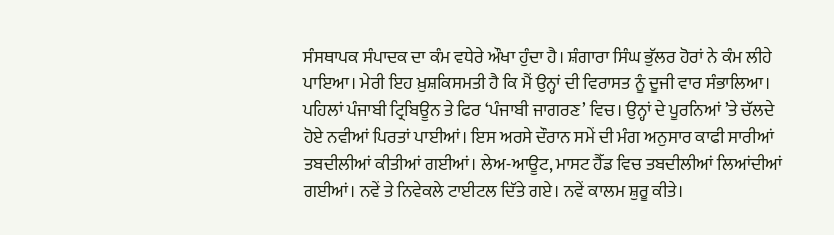ਸੰਸਥਾਪਕ ਸੰਪਾਦਕ ਦਾ ਕੰਮ ਵਧੇਰੇ ਔਖਾ ਹੁੰਦਾ ਹੈ। ਸ਼ੰਗਾਰਾ ਸਿੰਘ ਭੁੱਲਰ ਹੋਰਾਂ ਨੇ ਕੰਮ ਲੀਹੇ ਪਾਇਆ। ਮੇਰੀ ਇਹ ਖ਼ੁਸ਼ਕਿਸਮਤੀ ਹੈ ਕਿ ਮੈਂ ਉਨ੍ਹਾਂ ਦੀ ਵਿਰਾਸਤ ਨੂੰ ਦੂਜੀ ਵਾਰ ਸੰਭਾਲਿਆ। ਪਹਿਲਾਂ ਪੰਜਾਬੀ ਟ੍ਰਿਬਿਊਨ ਤੇ ਫਿਰ ‘ਪੰਜਾਬੀ ਜਾਗਰਣ’ ਵਿਚ। ਉਨ੍ਹਾਂ ਦੇ ਪੂਰਨਿਆਂ ’ਤੇ ਚੱਲਦੇ ਹੋਏ ਨਵੀਆਂ ਪਿਰਤਾਂ ਪਾਈਆਂ। ਇਸ ਅਰਸੇ ਦੌਰਾਨ ਸਮੇਂ ਦੀ ਮੰਗ ਅਨੁਸਾਰ ਕਾਫੀ ਸਾਰੀਆਂ ਤਬਦੀਲੀਆਂ ਕੀਤੀਆਂ ਗਈਆਂ। ਲੇਅ-ਆਊਟ, ਮਾਸਟ ਹੈੱਡ ਵਿਚ ਤਬਦੀਲੀਆਂ ਲਿਆਂਦੀਆਂ ਗਈਆਂ। ਨਵੇਂ ਤੇ ਨਿਵੇਕਲੇ ਟਾਈਟਲ ਦਿੱਤੇ ਗਏ। ਨਵੇਂ ਕਾਲਮ ਸ਼ੁਰੂ ਕੀਤੇ।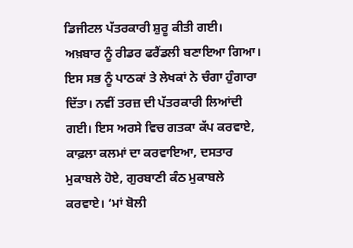ਡਿਜੀਟਲ ਪੱਤਰਕਾਰੀ ਸ਼ੁਰੂ ਕੀਤੀ ਗਈ। ਅਖ਼ਬਾਰ ਨੂੰ ਰੀਡਰ ਫਰੈਂਡਲੀ ਬਣਾਇਆ ਗਿਆ। ਇਸ ਸਭ ਨੂੰ ਪਾਠਕਾਂ ਤੇ ਲੇਖਕਾਂ ਨੇ ਚੰਗਾ ਹੁੰਗਾਰਾ ਦਿੱਤਾ। ਨਵੀਂ ਤਰਜ਼ ਦੀ ਪੱਤਰਕਾਰੀ ਲਿਆਂਦੀ ਗਈ। ਇਸ ਅਰਸੇ ਵਿਚ ਗਤਕਾ ਕੱਪ ਕਰਵਾਏ, ਕਾਫ਼ਲਾ ਕਲਮਾਂ ਦਾ ਕਰਵਾਇਆ, ਦਸਤਾਰ ਮੁਕਾਬਲੇ ਹੋਏ, ਗੁਰਬਾਣੀ ਕੰਠ ਮੁਕਾਬਲੇ ਕਰਵਾਏ। ‘ਮਾਂ ਬੋਲੀ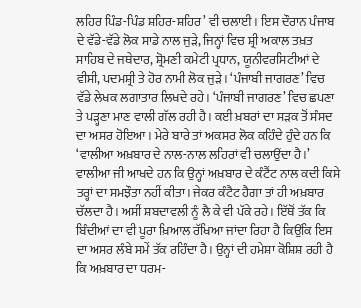ਲਹਿਰ ਪਿੰਡ-ਪਿੰਡ ਸ਼ਹਿਰ-ਸ਼ਹਿਰ’ ਵੀ ਚਲਾਈ। ਇਸ ਦੌਰਾਨ ਪੰਜਾਬ ਦੇ ਵੱਡੇ-ਵੱਡੇ ਲੋਕ ਸਾਡੇ ਨਾਲ ਜੁੜੇ, ਜਿਨ੍ਹਾਂ ਵਿਚ ਸ਼੍ਰੀ ਅਕਾਲ ਤਖ਼ਤ ਸਾਹਿਬ ਦੇ ਜਥੇਦਾਰ, ਸ਼੍ਰੋਮਣੀ ਕਮੇਟੀ ਪ੍ਰਧਾਨ, ਯੂਨੀਵਰਸਿਟੀਆਂ ਦੇ ਵੀਸੀ, ਪਦਮਸ਼੍ਰੀ ਤੇ ਹੋਰ ਨਾਮੀ ਲੋਕ ਜੁੜੇ। ‘ਪੰਜਾਬੀ ਜਾਗਰਣ’ ਵਿਚ ਵੱਡੇ ਲੇਖਕ ਲਗਾਤਾਰ ਲਿਖਦੇ ਰਹੇ। ‘ਪੰਜਾਬੀ ਜਾਗਰਣ’ ਵਿਚ ਛਪਣਾ ਤੇ ਪੜ੍ਹਣਾ ਮਾਣ ਵਾਲੀ ਗੱਲ ਰਹੀ ਹੈ। ਕਈ ਖ਼ਬਰਾਂ ਦਾ ਸੜਕ ਤੋਂ ਸੰਸਦ ਦਾ ਅਸਰ ਹੋਇਆ। ਮੇਰੇ ਬਾਰੇ ਤਾਂ ਅਕਸਰ ਲੋਕ ਕਹਿੰਦੇ ਹੁੰਦੇ ਹਨ ਕਿ ‘ਵਾਲੀਆ ਅਖ਼ਬਾਰ ਦੇ ਨਾਲ-ਨਾਲ ਲਹਿਰਾਂ ਵੀ ਚਲਾਉਂਦਾ ਹੈ।’
ਵਾਲੀਆ ਜੀ ਆਖਦੇ ਹਨ ਕਿ ਉਨ੍ਹਾਂ ਅਖ਼ਬਾਰ ਦੇ ਕੰਟੈਂਟ ਨਾਲ ਕਦੀ ਕਿਸੇ ਤਰ੍ਹਾਂ ਦਾ ਸਮਝੌਤਾ ਨਹੀਂ ਕੀਤਾ। ਜੇਕਰ ਕੰਟੈਟ ਹੈਗਾ ਤਾਂ ਹੀ ਅਖ਼ਬਾਰ ਚੱਲਦਾ ਹੈ। ਅਸੀਂ ਸ਼ਬਦਾਵਲੀ ਨੂੰ ਲੈ ਕੇ ਵੀ ਪੱਕੇ ਰਹੇ। ਇੱਥੋਂ ਤੱਕ ਕਿ ਬਿੰਦੀਆਂ ਦਾ ਵੀ ਪੂਰਾ ਖ਼ਿਆਲ ਰੱਖਿਆ ਜਾਂਦਾ ਰਿਹਾ ਹੈ ਕਿਉਂਕਿ ਇਸ ਦਾ ਅਸਰ ਲੰਬੇ ਸਮੇਂ ਤੱਕ ਰਹਿੰਦਾ ਹੈ। ਉਨ੍ਹਾਂ ਦੀ ਹਮੇਸ਼ਾ ਕੋਸ਼ਿਸ਼ ਰਹੀ ਹੈ ਕਿ ਅਖ਼ਬਾਰ ਦਾ ਧਰਮ-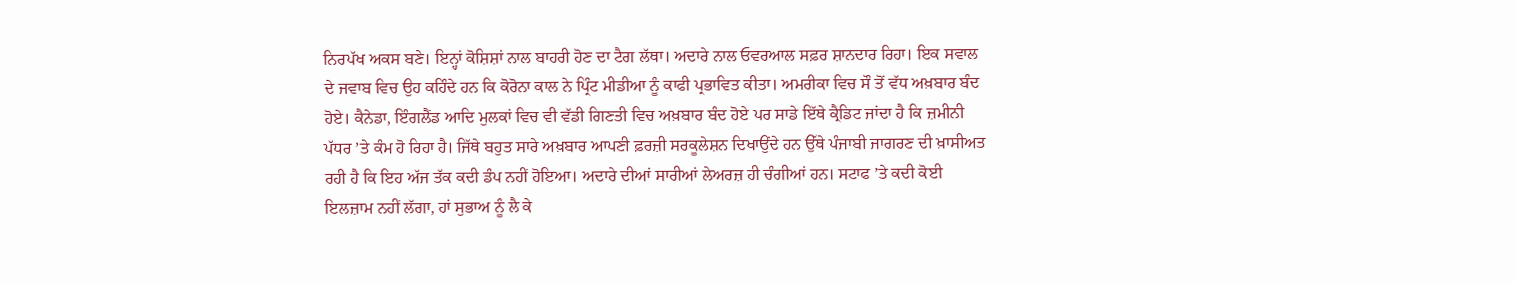ਨਿਰਪੱਖ ਅਕਸ ਬਣੇ। ਇਨ੍ਹਾਂ ਕੋਸ਼ਿਸ਼ਾਂ ਨਾਲ ਬਾਹਰੀ ਹੋਣ ਦਾ ਟੈਗ ਲੱਥਾ। ਅਦਾਰੇ ਨਾਲ ਓਵਰਆਲ ਸਫ਼ਰ ਸ਼ਾਨਦਾਰ ਰਿਹਾ। ਇਕ ਸਵਾਲ ਦੇ ਜਵਾਬ ਵਿਚ ਉਹ ਕਹਿੰਦੇ ਹਨ ਕਿ ਕੋਰੋਨਾ ਕਾਲ ਨੇ ਪ੍ਰਿੰਟ ਮੀਡੀਆ ਨੂੰ ਕਾਫੀ ਪ੍ਰਭਾਵਿਤ ਕੀਤਾ। ਅਮਰੀਕਾ ਵਿਚ ਸੌ ਤੋਂ ਵੱਧ ਅਖ਼ਬਾਰ ਬੰਦ ਹੋਏ। ਕੈਨੇਡਾ, ਇੰਗਲੈਂਡ ਆਦਿ ਮੁਲਕਾਂ ਵਿਚ ਵੀ ਵੱਡੀ ਗਿਣਤੀ ਵਿਚ ਅਖ਼ਬਾਰ ਬੰਦ ਹੋਏ ਪਰ ਸਾਡੇ ਇੱਥੇ ਕ੍ਰੈਡਿਟ ਜਾਂਦਾ ਹੈ ਕਿ ਜ਼ਮੀਨੀ ਪੱਧਰ ’ਤੇ ਕੰਮ ਹੋ ਰਿਹਾ ਹੈ। ਜਿੱਥੇ ਬਹੁਤ ਸਾਰੇ ਅਖ਼ਬਾਰ ਆਪਣੀ ਫ਼ਰਜ਼ੀ ਸਰਕੂਲੇਸ਼ਨ ਦਿਖਾਉਂਦੇ ਹਨ ਉੱਥੇ ਪੰਜਾਬੀ ਜਾਗਰਣ ਦੀ ਖ਼ਾਸੀਅਤ ਰਹੀ ਹੈ ਕਿ ਇਹ ਅੱਜ ਤੱਕ ਕਦੀ ਡੰਪ ਨਹੀਂ ਹੋਇਆ। ਅਦਾਰੇ ਦੀਆਂ ਸਾਰੀਆਂ ਲੇਅਰਜ਼ ਹੀ ਚੰਗੀਆਂ ਹਨ। ਸਟਾਫ ’ਤੇ ਕਦੀ ਕੋਈ ਇਲਜ਼ਾਮ ਨਹੀਂ ਲੱਗਾ, ਹਾਂ ਸੁਭਾਅ ਨੂੰ ਲੈ ਕੇ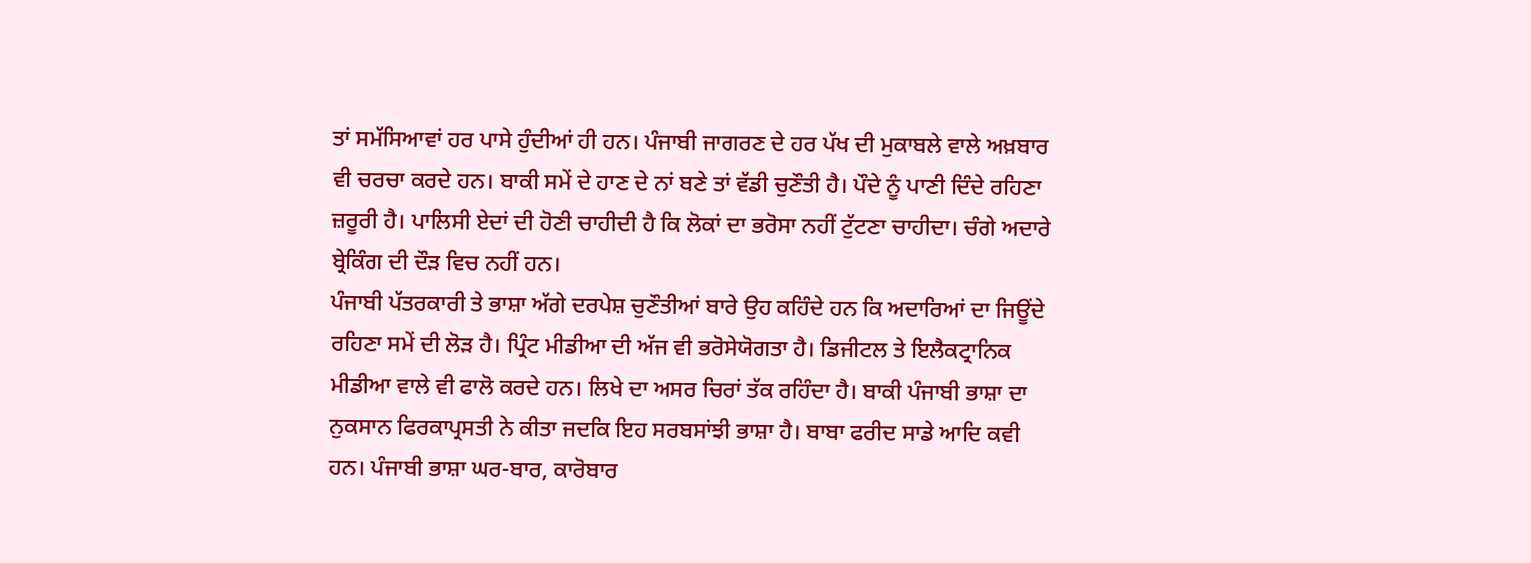ਤਾਂ ਸਮੱਸਿਆਵਾਂ ਹਰ ਪਾਸੇ ਹੁੰਦੀਆਂ ਹੀ ਹਨ। ਪੰਜਾਬੀ ਜਾਗਰਣ ਦੇ ਹਰ ਪੱਖ ਦੀ ਮੁਕਾਬਲੇ ਵਾਲੇ ਅਖ਼ਬਾਰ ਵੀ ਚਰਚਾ ਕਰਦੇ ਹਨ। ਬਾਕੀ ਸਮੇਂ ਦੇ ਹਾਣ ਦੇ ਨਾਂ ਬਣੇ ਤਾਂ ਵੱਡੀ ਚੁਣੌਤੀ ਹੈ। ਪੌਦੇ ਨੂੰ ਪਾਣੀ ਦਿੰਦੇ ਰਹਿਣਾ ਜ਼ਰੂਰੀ ਹੈ। ਪਾਲਿਸੀ ਏਦਾਂ ਦੀ ਹੋਣੀ ਚਾਹੀਦੀ ਹੈ ਕਿ ਲੋਕਾਂ ਦਾ ਭਰੋਸਾ ਨਹੀਂ ਟੁੱਟਣਾ ਚਾਹੀਦਾ। ਚੰਗੇ ਅਦਾਰੇ ਬ੍ਰੇਕਿੰਗ ਦੀ ਦੌੜ ਵਿਚ ਨਹੀਂ ਹਨ।
ਪੰਜਾਬੀ ਪੱਤਰਕਾਰੀ ਤੇ ਭਾਸ਼ਾ ਅੱਗੇ ਦਰਪੇਸ਼ ਚੁਣੌਤੀਆਂ ਬਾਰੇ ਉਹ ਕਹਿੰਦੇ ਹਨ ਕਿ ਅਦਾਰਿਆਂ ਦਾ ਜਿਊਂਦੇ ਰਹਿਣਾ ਸਮੇਂ ਦੀ ਲੋੜ ਹੈ। ਪ੍ਰਿੰਟ ਮੀਡੀਆ ਦੀ ਅੱਜ ਵੀ ਭਰੋਸੇਯੋਗਤਾ ਹੈ। ਡਿਜੀਟਲ ਤੇ ਇਲੈਕਟ੍ਰਾਨਿਕ ਮੀਡੀਆ ਵਾਲੇ ਵੀ ਫਾਲੋ ਕਰਦੇ ਹਨ। ਲਿਖੇ ਦਾ ਅਸਰ ਚਿਰਾਂ ਤੱਕ ਰਹਿੰਦਾ ਹੈ। ਬਾਕੀ ਪੰਜਾਬੀ ਭਾਸ਼ਾ ਦਾ ਨੁਕਸਾਨ ਫਿਰਕਾਪ੍ਰਸਤੀ ਨੇ ਕੀਤਾ ਜਦਕਿ ਇਹ ਸਰਬਸਾਂਝੀ ਭਾਸ਼ਾ ਹੈ। ਬਾਬਾ ਫਰੀਦ ਸਾਡੇ ਆਦਿ ਕਵੀ ਹਨ। ਪੰਜਾਬੀ ਭਾਸ਼ਾ ਘਰ-ਬਾਰ, ਕਾਰੋਬਾਰ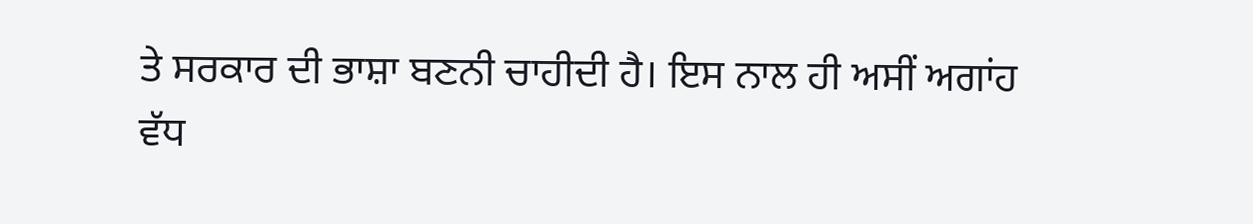ਤੇ ਸਰਕਾਰ ਦੀ ਭਾਸ਼ਾ ਬਣਨੀ ਚਾਹੀਦੀ ਹੈ। ਇਸ ਨਾਲ ਹੀ ਅਸੀਂ ਅਗਾਂਹ ਵੱਧ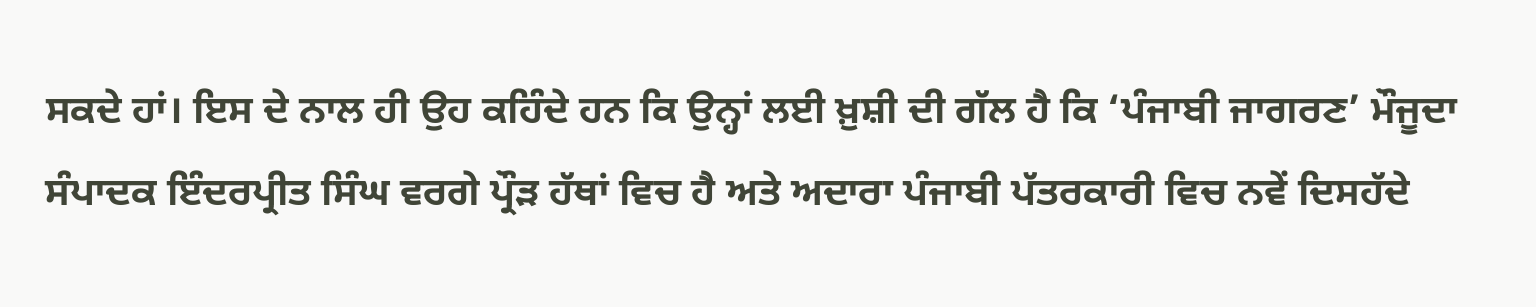ਸਕਦੇ ਹਾਂ। ਇਸ ਦੇ ਨਾਲ ਹੀ ਉਹ ਕਹਿੰਦੇ ਹਨ ਕਿ ਉਨ੍ਹਾਂ ਲਈ ਖ਼ੁਸ਼ੀ ਦੀ ਗੱਲ ਹੈ ਕਿ ‘ਪੰਜਾਬੀ ਜਾਗਰਣ’ ਮੌਜੂਦਾ ਸੰਪਾਦਕ ਇੰਦਰਪ੍ਰੀਤ ਸਿੰਘ ਵਰਗੇ ਪ੍ਰੌੜ ਹੱਥਾਂ ਵਿਚ ਹੈ ਅਤੇ ਅਦਾਰਾ ਪੰਜਾਬੀ ਪੱਤਰਕਾਰੀ ਵਿਚ ਨਵੇਂ ਦਿਸਹੱਦੇ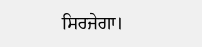ਸਿਰਜੇਗਾ।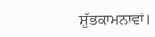ਸ਼ੁੱਭਕਾਮਨਾਵਾਂ।